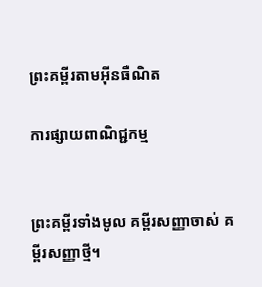ព្រះគម្ពីរតាមអ៊ីនធឺណិត

ការផ្សាយពាណិជ្ជកម្ម


ព្រះគម្ពីរទាំងមូល គម្ពីរសញ្ញាចាស់ គម្ពីរសញ្ញាថ្មី។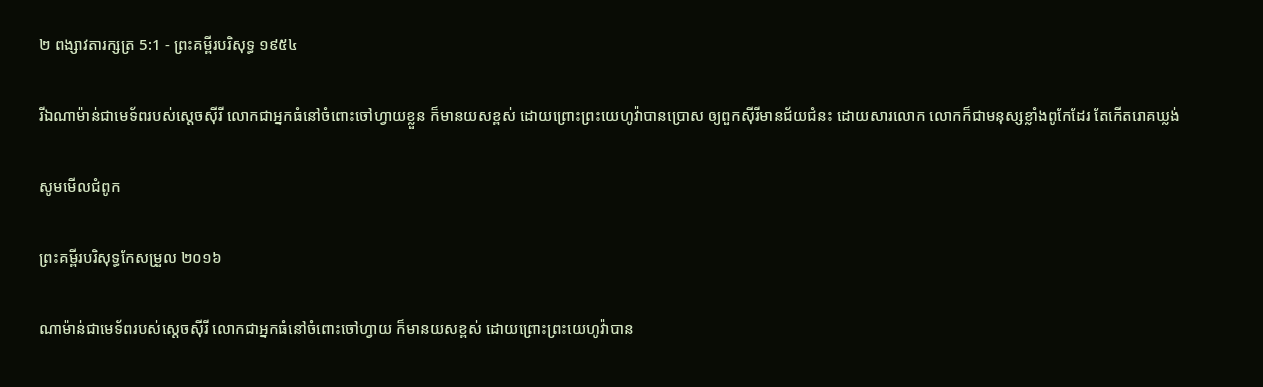២ ពង្សាវ‌តារ‌ក្សត្រ 5:1 - ព្រះគម្ពីរបរិសុទ្ធ ១៩៥៤

រីឯណាម៉ាន់ជាមេ‌ទ័ពរបស់ស្តេចស៊ីរី លោកជាអ្នកធំនៅចំពោះចៅហ្វាយខ្លួន ក៏មានយសខ្ពស់ ដោយព្រោះព្រះ‌យេហូវ៉ាបានប្រោស ឲ្យពួកស៊ីរីមានជ័យ‌ជំនះ ដោយ‌សារលោក លោកក៏ជាមនុស្សខ្លាំងពូកែដែរ តែកើតរោគឃ្លង់

សូមមើលជំពូក

ព្រះគម្ពីរបរិសុទ្ធកែសម្រួល ២០១៦

ណាម៉ាន់ជាមេ‌ទ័ពរបស់ស្តេចស៊ីរី លោកជាអ្នកធំនៅចំពោះចៅ‌ហ្វាយ ក៏មានយសខ្ពស់ ដោយព្រោះព្រះ‌យេហូវ៉ាបាន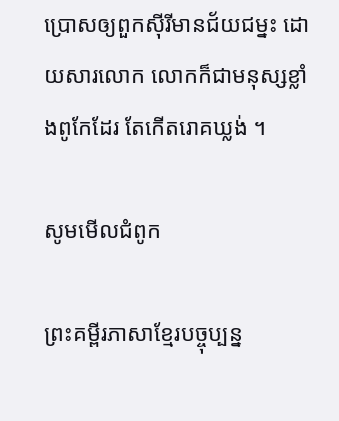ប្រោសឲ្យពួកស៊ីរីមានជ័យ‌ជម្នះ ដោយ‌សារលោក លោកក៏ជាមនុស្សខ្លាំងពូកែដែរ តែកើតរោគឃ្លង់ ។

សូមមើលជំពូក

ព្រះគម្ពីរភាសាខ្មែរបច្ចុប្បន្ន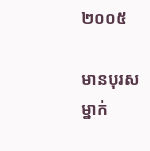២០០៥

មានបុរសម្នាក់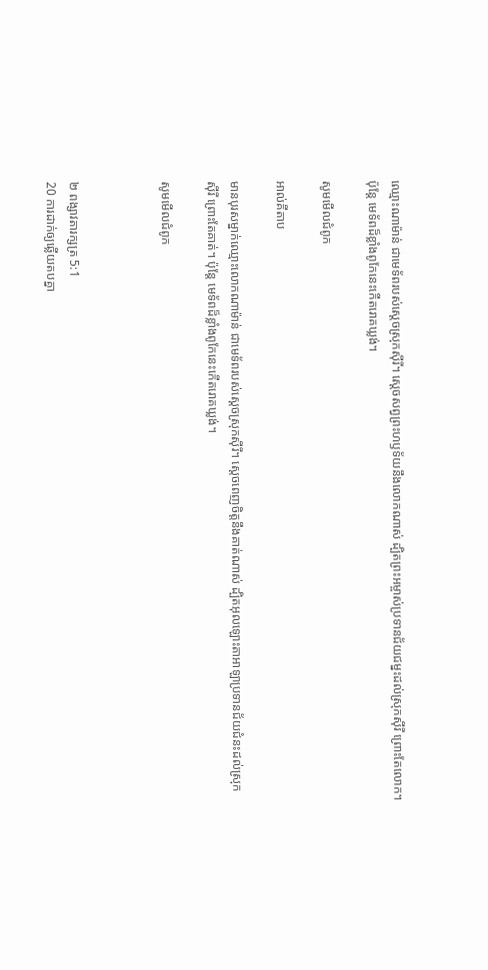ឈ្មោះណាម៉ាន់ ជាមេ‌ទ័ពរបស់ស្ដេចស្រុកស៊ីរី។ ស្ដេចសព្វព្រះ‌ហឫទ័យនឹងលោកណាស់ ដ្បិតព្រះ‌អម្ចាស់ប្រទានជ័យ‌ជម្នះដល់ស្រុកស៊ីរី ព្រោះតែលោក។ ប៉ុន្តែ មេ‌ទ័ពដ៏ខ្លាំងពូកែនេះកើតរោគឃ្លង់។

សូមមើលជំពូក

អាល់គីតាប

មានបុរសម្នាក់ឈ្មោះលោកណាម៉ាន់ ជាមេ‌ទ័ពរបស់ស្តេចស្រុកស៊ីរី។ ស្តេចពេញចិត្តនឹងគាត់ណាស់ ដ្បិតអុលឡោះ‌តាអាឡាប្រទានជ័យ‌ជំនះដល់ស្រុកស៊ីរី ព្រោះតែគាត់។ ប៉ុន្តែ មេ‌ទ័ពដ៏ខ្លាំងពូកែនេះកើតរោគឃ្លង់។

សូមមើលជំពូក



២ ពង្សាវ‌តារ‌ក្សត្រ 5:1
20 ការដាក់ឲ្យឆ្លើយតបគ្នា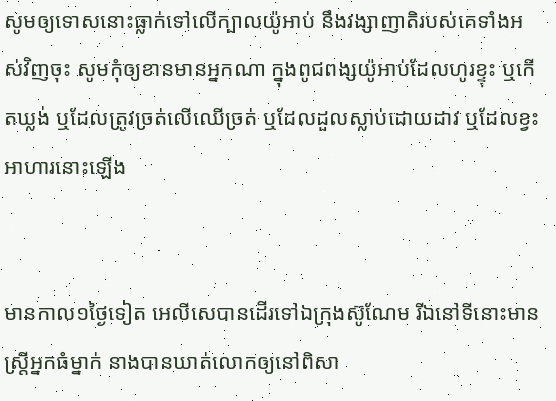សូមឲ្យទោសនោះធ្លាក់ទៅលើក្បាលយ៉ូអាប់ នឹងវង្សា‌ញាតិរបស់គេទាំងអស់វិញចុះ សូមកុំឲ្យខានមានអ្នកណា ក្នុងពូជ‌ពង្សយ៉ូអាប់ដែលហូរខ្ទុះ ឬកើតឃ្លង់ ឬដែលត្រូវច្រត់លើឈើច្រត់ ឬដែលដួលស្លាប់ដោយដាវ ឬដែលខ្វះអាហារនោះឡើង


មានកាល១ថ្ងៃទៀត អេលី‌សេបានដើរទៅឯក្រុងស៊ូណែម រីឯនៅទីនោះមានស្ត្រីអ្នកធំម្នាក់ នាងបានឃាត់លោកឲ្យនៅពិសា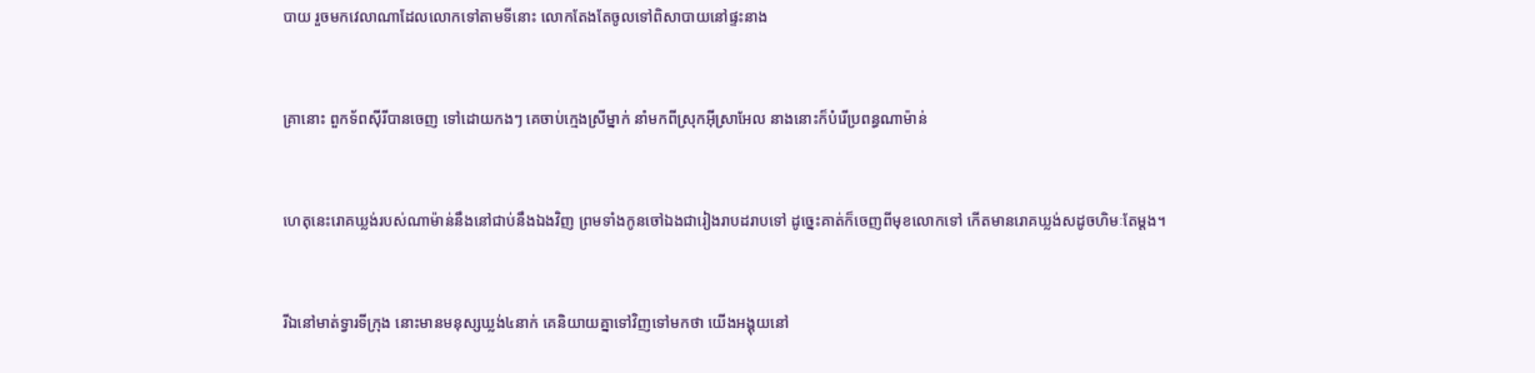បាយ រួចមកវេលាណាដែលលោកទៅតាមទីនោះ លោកតែង‌តែចូលទៅពិសាបាយនៅផ្ទះនាង


គ្រានោះ ពួកទ័ពស៊ីរីបានចេញ ទៅដោយកងៗ គេចាប់ក្មេងស្រីម្នាក់ នាំមកពីស្រុកអ៊ីស្រាអែល នាងនោះក៏បំរើប្រពន្ធណាម៉ាន់


ហេតុនេះរោគឃ្លង់របស់ណាម៉ាន់នឹងនៅជាប់នឹងឯងវិញ ព្រមទាំងកូនចៅឯងជារៀង‌រាបដរាបទៅ ដូច្នេះគាត់ក៏ចេញពីមុខលោកទៅ កើតមានរោគឃ្លង់សដូចហិមៈតែម្តង។


រីឯនៅមាត់ទ្វារទីក្រុង នោះមានមនុស្សឃ្លង់៤នាក់ គេនិយាយគ្នាទៅវិញទៅមកថា យើងអង្គុយនៅ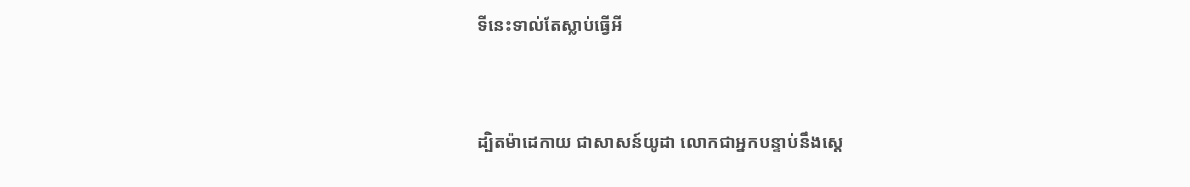ទីនេះទាល់តែស្លាប់ធ្វើអី


ដ្បិតម៉ា‌ដេកាយ ជាសាសន៍យូដា លោកជាអ្នកបន្ទាប់នឹងស្តេ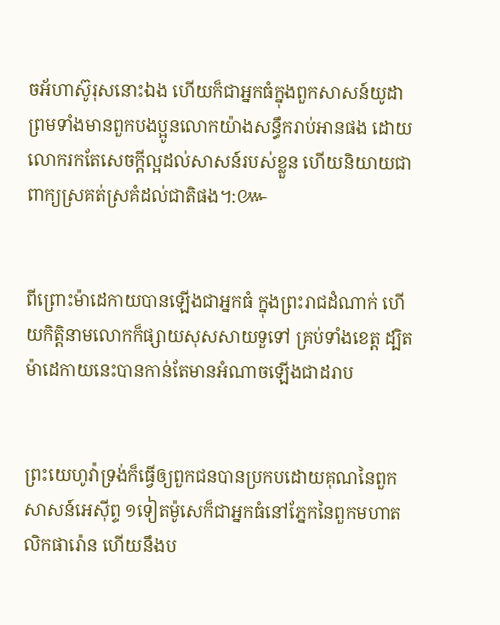ចអ័ហា‌ស៊ូរុសនោះឯង ហើយក៏ជាអ្នកធំក្នុងពួកសាសន៍យូដា ព្រមទាំងមានពួកបងប្អូនលោកយ៉ាងសន្ធឹករាប់អានផង ដោយលោករកតែសេចក្ដីល្អដល់សាសន៍របស់ខ្លួន ហើយនិយាយជាពាក្យស្រគត់‌ស្រគំដល់ជាតិផង។:៚


ពីព្រោះម៉ា‌ដេកាយបានឡើងជាអ្នកធំ ក្នុងព្រះរាជដំណាក់ ហើយកិត្តិ‌នាមលោកក៏ផ្សាយសុស‌សាយទួទៅ គ្រប់ទាំងខេត្ត ដ្បិតម៉ា‌ដេកាយនេះបានកាន់តែមានអំណាចឡើងជាដរាប


ព្រះ‌យេហូវ៉ាទ្រង់ក៏ធ្វើឲ្យពួកជនបានប្រកបដោយគុណនៃពួកសាសន៍អេស៊ីព្ទ ១ទៀតម៉ូសេក៏ជាអ្នកធំនៅភ្នែកនៃពួកមហា‌តលិកផារ៉ោន ហើយនឹងប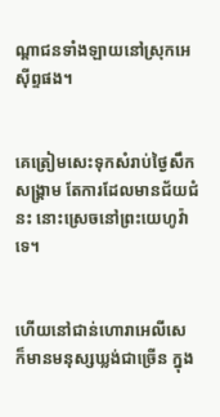ណ្តាជនទាំង‌ឡាយនៅស្រុកអេស៊ីព្ទផង។


គេត្រៀមសេះទុកសំរាប់ថ្ងៃសឹកសង្គ្រាម តែការដែលមានជ័យ‌ជំនះ នោះស្រេចនៅព្រះ‌យេហូវ៉ាទេ។


ហើយនៅជាន់ហោរាអេលី‌សេ ក៏មានមនុស្សឃ្លង់ជាច្រើន ក្នុង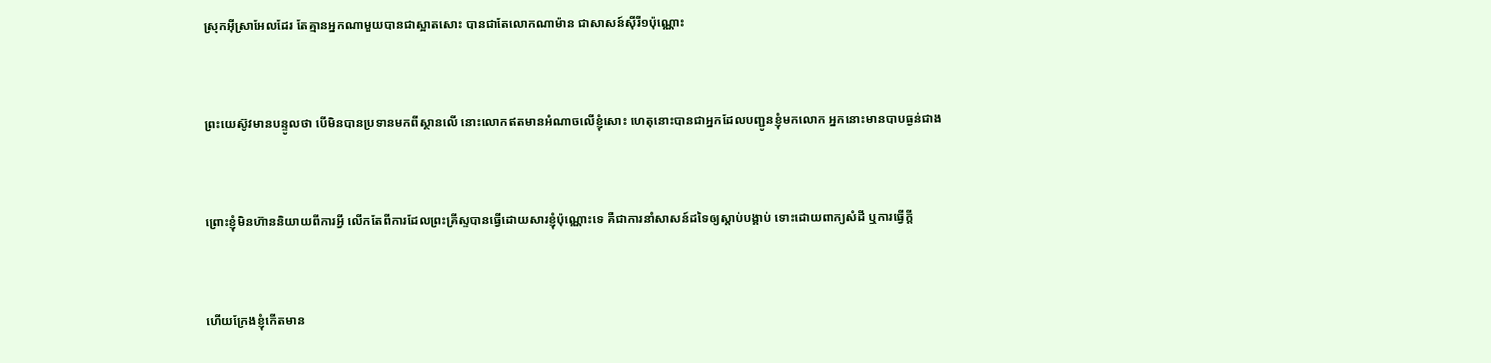ស្រុកអ៊ីស្រាអែលដែរ តែគ្មានអ្នកណាមួយបានជាស្អាតសោះ បានជាតែលោកណាម៉ាន ជាសាសន៍ស៊ីរី១ប៉ុណ្ណោះ


ព្រះ‌យេស៊ូវមានបន្ទូលថា បើមិនបានប្រទានមកពីស្ថានលើ នោះលោកឥតមានអំណាចលើខ្ញុំសោះ ហេតុនោះបានជាអ្នកដែលបញ្ជូនខ្ញុំមកលោក អ្នកនោះមានបាបធ្ងន់ជាង


ព្រោះខ្ញុំមិនហ៊ាននិយាយពីការអ្វី លើកតែពីការដែលព្រះ‌គ្រីស្ទបានធ្វើដោយ‌សារខ្ញុំប៉ុណ្ណោះទេ គឺជាការនាំសាសន៍ដទៃឲ្យស្តាប់បង្គាប់ ទោះដោយពាក្យសំដី ឬការធ្វើក្តី


ហើយក្រែងខ្ញុំកើតមាន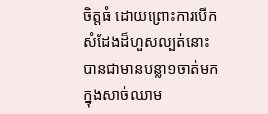ចិត្តធំ ដោយព្រោះការបើកសំដែងដ៏ហួសល្បត់នោះ បានជាមានបន្លា១ចាត់មកក្នុងសាច់ឈាម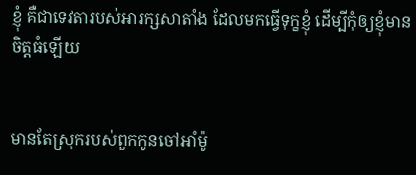ខ្ញុំ គឺជាទេវតារបស់អារក្សសាតាំង ដែលមកធ្វើទុក្ខខ្ញុំ ដើម្បីកុំឲ្យខ្ញុំមានចិត្តធំឡើយ


មានតែស្រុករបស់ពួកកូនចៅអាំម៉ូ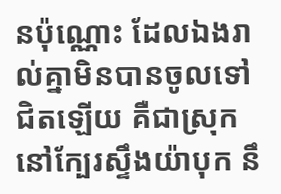នប៉ុណ្ណោះ ដែលឯងរាល់គ្នាមិនបានចូលទៅជិតឡើយ គឺជាស្រុកនៅក្បែរស្ទឹងយ៉ាបុក នឹ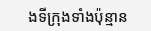ងទីក្រុងទាំងប៉ុន្មាន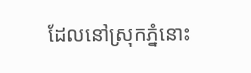ដែលនៅស្រុកភ្នំនោះ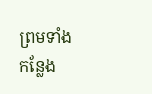ព្រមទាំងកន្លែង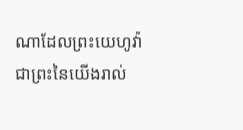ណាដែលព្រះ‌យេហូវ៉ាជាព្រះនៃយើងរាល់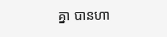គ្នា បានហា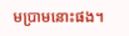ម‌ប្រាមនោះផង។